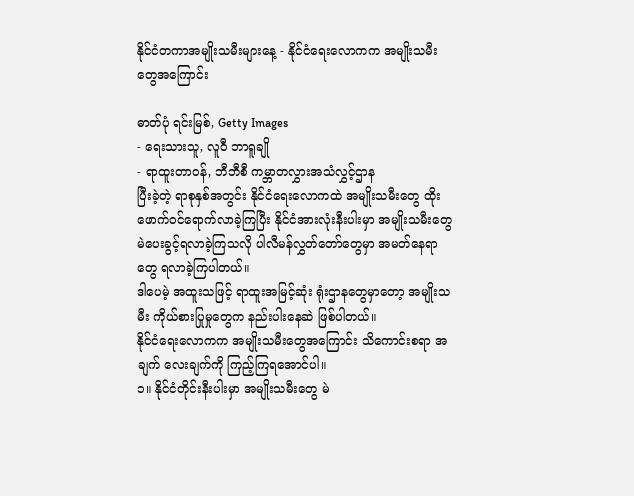နိုင်ငံတကာအမျိုးသမီးများနေ့ - နိုင်ငံရေးလောကက အမျိုးသမီးတွေအကြောင်း

ဓာတ်ပုံ ရင်းမြစ်, Getty Images
- ရေးသားသူ, လူဝီ ဘာရူချို
- ရာထူးတာဝန်, ဘီဘီစီ ကမ္ဘာတလွှားအသံလွှင့်ဌာန
ပြီးခဲ့တဲ့ ရာစုနှစ်အတွင်း နိုင်ငံရေးလောကထဲ အမျိုးသမီးတွေ ထိုးဖောက်ဝင်ရောက်လာခဲ့ကြပြီး နိုင်ငံအားလုံးနီးပါးမှာ အမျိုးသမီးတွေ မဲပေးခွင့်ရလာခဲ့ကြသလို ပါလီမန်လွှတ်တော်တွေမှာ အမတ်နေရာတွေ ရလာခဲ့ကြပါတယ်။
ဒါပေမဲ့ အထူးသဖြင့် ရာထူးအမြင့်ဆုံး ရုံးဌာနတွေမှာတော့ အမျိုးသမီး ကိုယ်စားပြုမှုတွေက နည်းပါးနေဆဲ ဖြစ်ပါတယ်။
နိုင်ငံရေးလောကက အမျိုးသမီးတွေအကြောင်း သိကောင်းစရာ အချက် လေးချက်ကို ကြည့်ကြရအောင်ပါ။
၁။ နိုင်ငံတိုင်းနီးပါးမှာ အမျိုးသမီးတွေ မဲ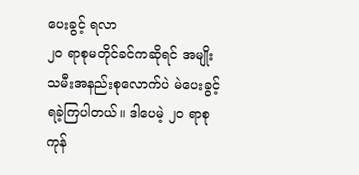ပေးခွင့် ရလာ
၂၀ ရာစုမတိုင်ခင်ကဆိုရင် အမျိုးသမီးအနည်းစုလောက်ပဲ မဲပေးခွင့် ရခဲ့ကြပါတယ်။ ဒါပေမဲ့ ၂၀ ရာစုကုန်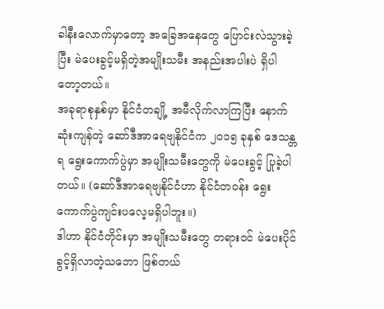ခါနီးလောက်မှာတော့ အခြေအနေတွေ ပြောင်းလဲသွားခဲ့ပြီး မဲပေးခွင့်မရှိတဲ့အမျိုးသမီး အနည်းအပါးပဲ ရှိပါတော့တယ်။
အခုရာစုနှစ်မှာ နိုင်ငံတချို့ အမီလိုက်လာကြပြီး နောက်ဆုံးကျန်တဲ့ ဆော်ဒီအာရေဗျနိုင်ငံက ၂၀၁၅ ခုနှစ် ဒေသန္တရ ရွေးကောက်ပွဲမှာ အမျိုးသမီးတွေကို မဲပေးခွင့် ပြုခဲ့ပါတယ်။ (ဆော်ဒီအာရေဗျနိုင်ငံဟာ နိုင်ငံတဝန်း ရွေးကောက်ပွဲကျင်းပလေ့မရှိပါဘူး။)
ဒါဟာ နိုင်ငံတိုင်းမှာ အမျိုးသမီးတွေ တရားဝင် မဲပေးပိုင်ခွင့်ရှိလာတဲ့သဘော ဖြစ်တယ်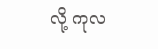လို့ ကုလ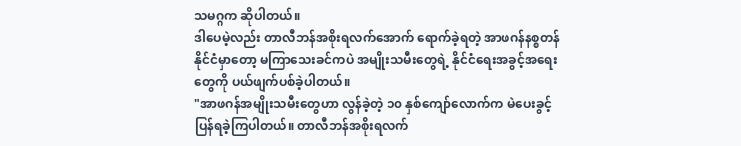သမဂ္ဂက ဆိုပါတယ်။
ဒါပေမဲ့လည်း တာလီဘန်အစိုးရလက်အောက် ရောက်ခဲ့ရတဲ့ အာဖဂန်နစ္စတန်နိုင်ငံမှာတော့ မကြာသေးခင်ကပဲ အမျိုးသမီးတွေရဲ့ နိုင်ငံရေးအခွင့်အရေးတွေကို ပယ်ဖျက်ပစ်ခဲ့ပါတယ်။
"အာဖဂန်အမျိုးသမီးတွေဟာ လွန်ခဲ့တဲ့ ၁၀ နှစ်ကျော်လောက်က မဲပေးခွင့် ပြန်ရခဲ့ကြပါတယ်။ တာလီဘန်အစိုးရလက်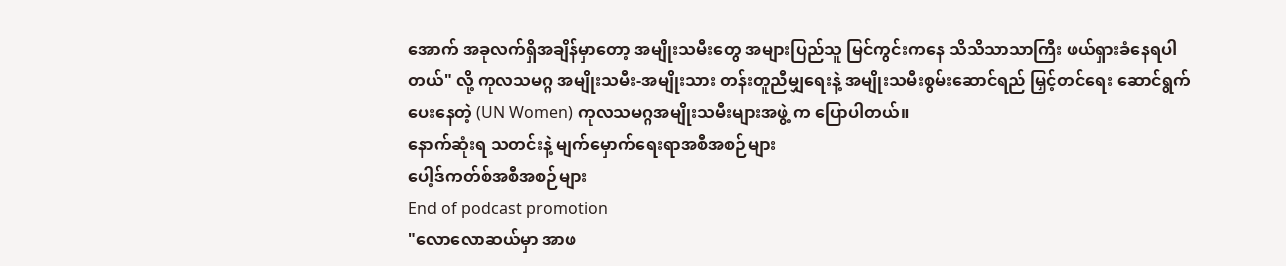အောက် အခုလက်ရှိအချိန်မှာတော့ အမျိုးသမီးတွေ အများပြည်သူ မြင်ကွင်းကနေ သိသိသာသာကြီး ဖယ်ရှားခံနေရပါတယ်" လို့ ကုလသမဂ္ဂ အမျိုးသမီး-အမျိုးသား တန်းတူညီမျှရေးနဲ့ အမျိုးသမီးစွမ်းဆောင်ရည် မြှင့်တင်ရေး ဆောင်ရွက်ပေးနေတဲ့ (UN Women) ကုလသမဂ္ဂအမျိုးသမီးများအဖွဲ့ က ပြောပါတယ်။
နောက်ဆုံးရ သတင်းနဲ့ မျက်မှောက်ရေးရာအစီအစဉ်များ
ပေါ့ဒ်ကတ်စ်အစီအစဉ်များ
End of podcast promotion
"လောလောဆယ်မှာ အာဖ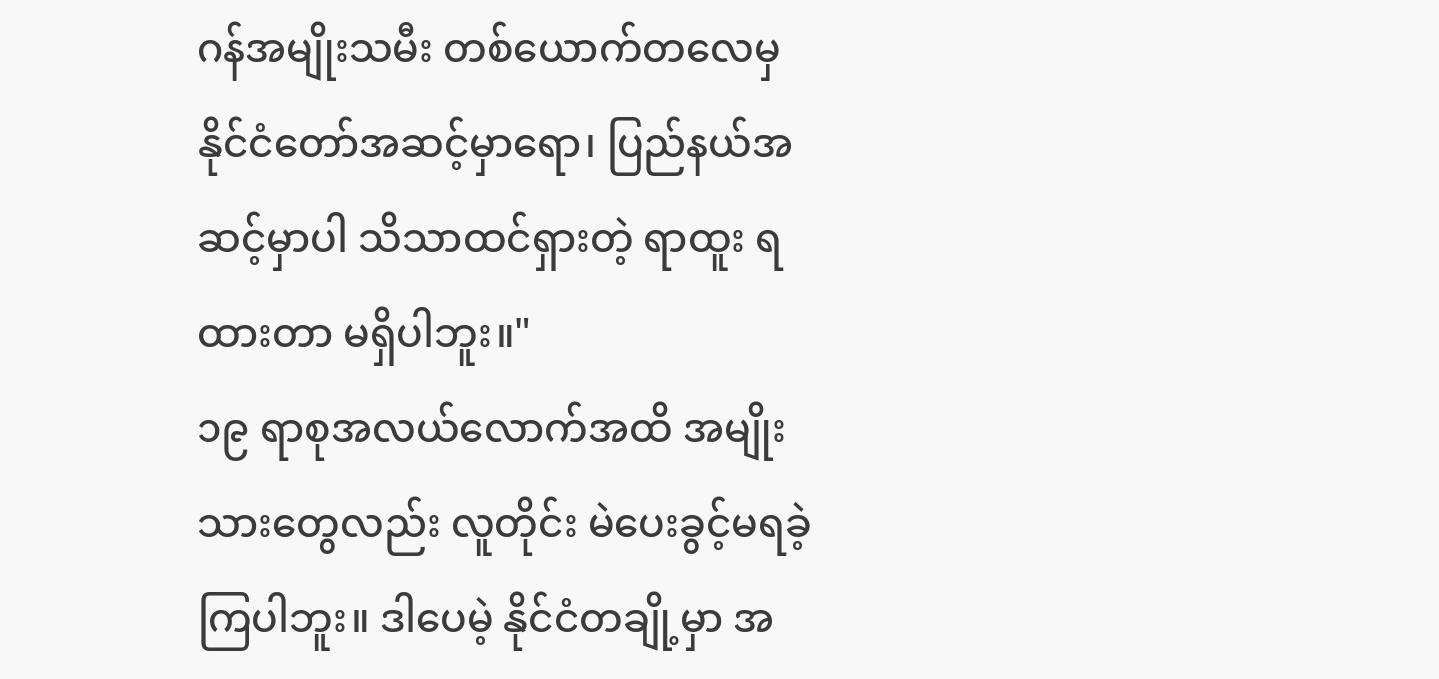ဂန်အမျိုးသမီး တစ်ယောက်တလေမှ နိုင်ငံတော်အဆင့်မှာရော၊ ပြည်နယ်အဆင့်မှာပါ သိသာထင်ရှားတဲ့ ရာထူး ရထားတာ မရှိပါဘူး။"
၁၉ ရာစုအလယ်လောက်အထိ အမျိုးသားတွေလည်း လူတိုင်း မဲပေးခွင့်မရခဲ့ကြပါဘူး။ ဒါပေမဲ့ နိုင်ငံတချို့မှာ အ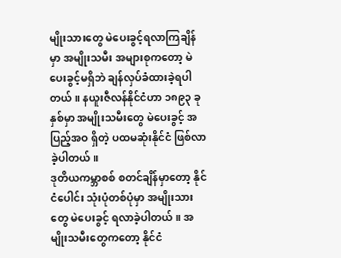မျိုးသားတွေ မဲပေးခွင့်ရလာကြချိန်မှာ အမျိုးသမီး အများစုကတော့ မဲပေးခွင့်မရှိဘဲ ချန်လှပ်ခံထားခဲ့ရပါတယ်။ နယူးဇီလန်နိုင်ငံဟာ ၁၈၉၃ ခုနှစ်မှာ အမျိုးသမီးတွေ မဲပေးခွင့် အပြည့်အဝ ရှိတဲ့ ပထမဆုံးနိုင်ငံ ဖြစ်လာခဲ့ပါတယ်။
ဒုတိယကမ္ဘာစစ် စတင်ချိန်မှာတော့ နိုင်ငံပေါင်း သုံးပုံတစ်ပုံမှာ အမျိုးသားတွေ မဲပေးခွင့် ရလာခဲ့ပါတယ်။ အမျိုးသမီးတွေကတော့ နိုင်ငံ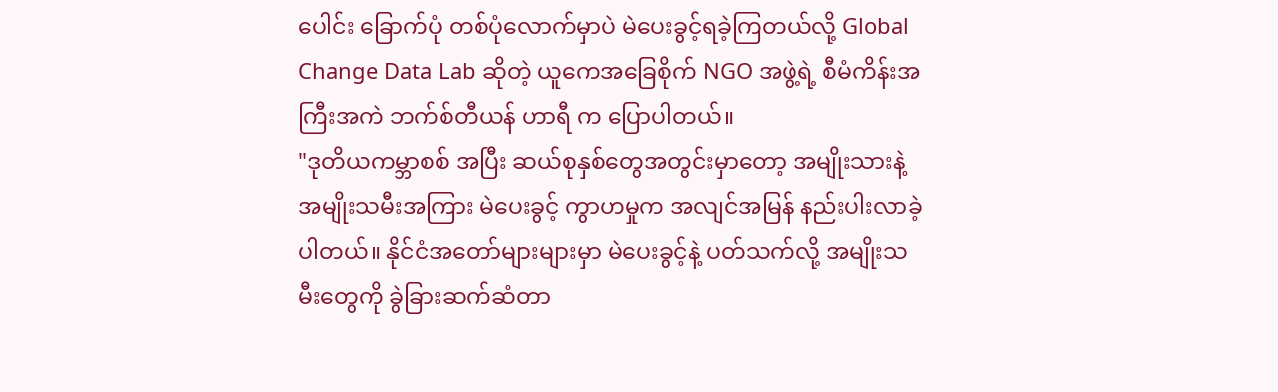ပေါင်း ခြောက်ပုံ တစ်ပုံလောက်မှာပဲ မဲပေးခွင့်ရခဲ့ကြတယ်လို့ Global Change Data Lab ဆိုတဲ့ ယူကေအခြေစိုက် NGO အဖွဲ့ရဲ့ စီမံကိန်းအကြီးအကဲ ဘက်စ်တီယန် ဟာရီ က ပြောပါတယ်။
"ဒုတိယကမ္ဘာစစ် အပြီး ဆယ်စုနှစ်တွေအတွင်းမှာတော့ အမျိုးသားနဲ့ အမျိုးသမီးအကြား မဲပေးခွင့် ကွာဟမှုက အလျင်အမြန် နည်းပါးလာခဲ့ပါတယ်။ နိုင်ငံအတော်များများမှာ မဲပေးခွင့်နဲ့ ပတ်သက်လို့ အမျိုးသမီးတွေကို ခွဲခြားဆက်ဆံတာ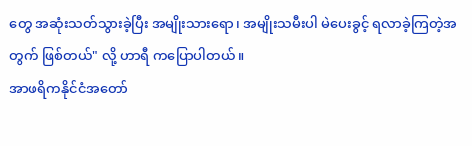တွေ အဆုံးသတ်သွားခဲ့ပြီး အမျိုးသားရော၊ အမျိုးသမီးပါ မဲပေးခွင့် ရလာခဲ့ကြတဲ့အတွက် ဖြစ်တယ်" လို့ ဟာရီ ကပြောပါတယ်။
အာဖရိကနိုင်ငံအတော်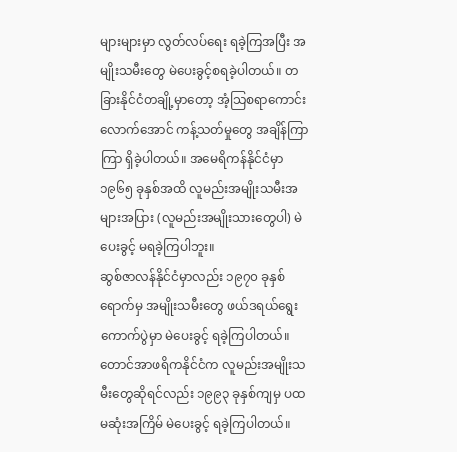များများမှာ လွတ်လပ်ရေး ရခဲ့ကြအပြီး အမျိုးသမီးတွေ မဲပေးခွင့်စရခဲ့ပါတယ်။ တခြားနိုင်ငံတချို့မှာတော့ အံ့သြစရာကောင်းလောက်အောင် ကန့်သတ်မှုတွေ အချိန်ကြာကြာ ရှိခဲ့ပါတယ်။ အမေရိကန်နိုင်ငံမှာ ၁၉၆၅ ခုနှစ်အထိ လူမည်းအမျိုးသမီးအများအပြား (လူမည်းအမျိုးသားတွေပါ) မဲပေးခွင့် မရခဲ့ကြပါဘူး။
ဆွစ်ဇာလန်နိုင်ငံမှာလည်း ၁၉၇၀ ခုနှစ်ရောက်မှ အမျိုးသမီးတွေ ဖယ်ဒရယ်ရွေးကောက်ပွဲမှာ မဲပေးခွင့် ရခဲ့ကြပါတယ်။ တောင်အာဖရိကနိုင်ငံက လူမည်းအမျိုးသမီးတွေဆိုရင်လည်း ၁၉၉၃ ခုနှစ်ကျမှ ပထမဆုံးအကြိမ် မဲပေးခွင့် ရခဲ့ကြပါတယ်။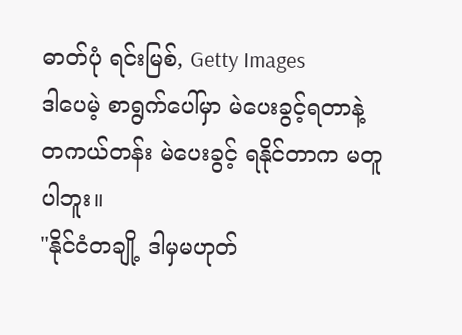ဓာတ်ပုံ ရင်းမြစ်, Getty Images
ဒါပေမဲ့ စာရွက်ပေါ်မှာ မဲပေးခွင့်ရတာနဲ့ တကယ်တန်း မဲပေးခွင့် ရနိုင်တာက မတူပါဘူး။
"နိုင်ငံတချို့ ဒါမှမဟုတ်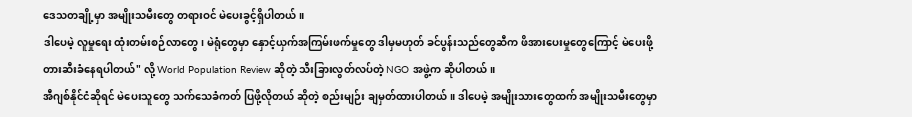ဒေသတချို့မှာ အမျိုးသမီးတွေ တရားဝင် မဲပေးခွင့်ရှိပါတယ်။
ဒါပေမဲ့ လူမှုရေး ထုံးတမ်းစဉ်လာတွေ၊ မဲရုံတွေမှာ နှောင့်ယှက်အကြမ်းဖက်မှုတွေ ဒါမှမဟုတ် ခင်ပွန်းသည်တွေဆီက ဖိအားပေးမှုတွေကြောင့် မဲပေးဖို့ တားဆီးခံနေရပါတယ်" လို့ World Population Review ဆိုတဲ့ သီးခြားလွတ်လပ်တဲ့ NGO အဖွဲ့က ဆိုပါတယ်။
အီဂျစ်နိုင်ငံဆိုရင် မဲပေးသူတွေ သက်သေခံကတ် ပြဖို့လိုတယ် ဆိုတဲ့ စည်းမျဉ်း ချမှတ်ထားပါတယ်။ ဒါပေမဲ့ အမျိုးသားတွေထက် အမျိုးသမီးတွေမှာ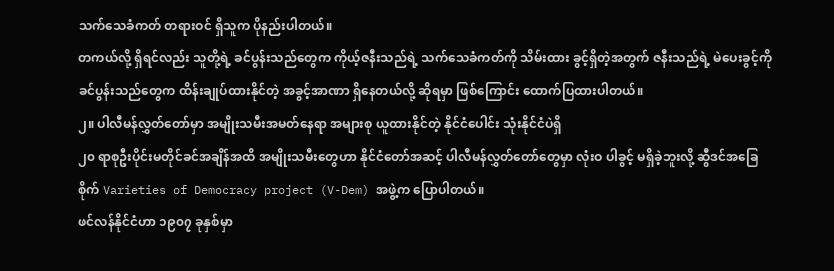သက်သေခံကတ် တရားဝင် ရှိသူက ပိုနည်းပါတယ်။
တကယ်လို့ ရှိရင်လည်း သူတို့ရဲ့ ခင်ပွန်းသည်တွေက ကိုယ့်ဇနီးသည်ရဲ့ သက်သေခံကတ်ကို သိမ်းထား ခွင့်ရှိတဲ့အတွက် ဇနီးသည်ရဲ့ မဲပေးခွင့်ကို ခင်ပွန်းသည်တွေက ထိန်းချုပ်ထားနိုင်တဲ့ အခွင့်အာဏာ ရှိနေတယ်လို့ ဆိုရမှာ ဖြစ်ကြောင်း ထောက်ပြထားပါတယ်။
၂။ ပါလီမန်လွှတ်တော်မှာ အမျိုးသမီးအမတ်နေရာ အများစု ယူထားနိုင်တဲ့ နိုင်ငံပေါင်း သုံးနိုင်ငံပဲရှိ
၂၀ ရာစုဦးပိုင်းမတိုင်ခင်အချိန်အထိ အမျိုးသမီးတွေဟာ နိုင်ငံတော်အဆင့် ပါလီမန်လွှတ်တော်တွေမှာ လုံးဝ ပါခွင့် မရှိခဲ့ဘူးလို့ ဆွီဒင်အခြေစိုက် Varieties of Democracy project (V-Dem) အဖွဲ့က ပြောပါတယ်။
ဖင်လန်နိုင်ငံဟာ ၁၉၀၇ ခုနှစ်မှာ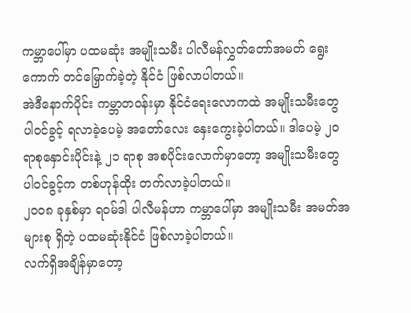ကမ္ဘာပေါ်မှာ ပထမဆုံး အမျိုးသမီး ပါလီမန်လွှတ်တော်အမတ် ရွေးကောက် တင်မြှောက်ခဲ့တဲ့ နိုင်ငံ ဖြစ်လာပါတယ်။
အဲဒီနောက်ပိုင်း ကမ္ဘာတဝန်းမှာ နိုင်ငံရေးလောကထဲ အမျိုးသမီးတွေ ပါဝင်ခွင့် ရလာခဲ့ပေမဲ့ အတော်လေး နှေးကွေးခဲ့ပါတယ်။ ဒါပေမဲ့ ၂၀ ရာစုနှောင်းပိုင်းနဲ့ ၂၁ ရာစု အစပိုင်းလောက်မှာတော့ အမျိုးသမီးတွေ ပါဝင်ခွင့်က တစ်ဟုန်ထိုး တက်လာခဲ့ပါတယ်။
၂၀၀၈ ခုနှစ်မှာ ရဝမ်ဒါ ပါလီမန်ဟာ ကမ္ဘာပေါ်မှာ အမျိုးသမီး အမတ်အများစု ရှိတဲ့ ပထမဆုံးနိုင်ငံ ဖြစ်လာခဲ့ပါတယ်။
လက်ရှိအချိန်မှာတော့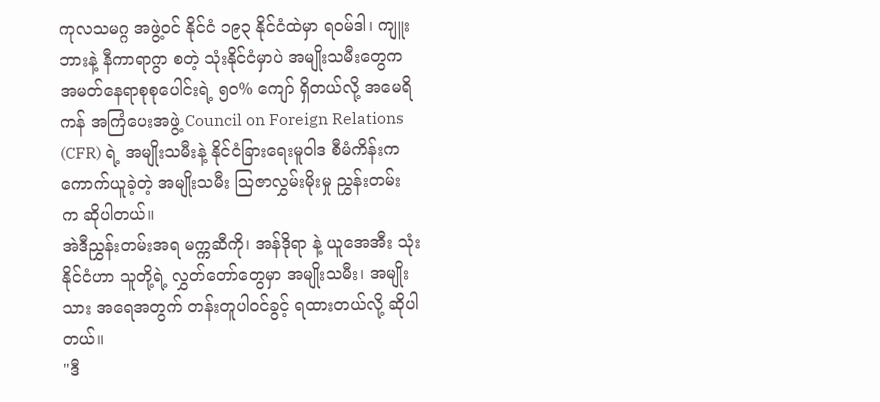ကုလသမဂ္ဂ အဖွဲ့ဝင် နိုင်ငံ ၁၉၃ နိုင်ငံထဲမှာ ရဝမ်ဒါ၊ ကျူးဘားနဲ့ နီကာရာဂွာ စတဲ့ သုံးနိုင်ငံမှာပဲ အမျိုးသမီးတွေက အမတ်နေရာစုစုပေါင်းရဲ့ ၅၀% ကျော် ရှိတယ်လို့ အမေရိကန် အကြံပေးအဖွဲ့ Council on Foreign Relations (CFR) ရဲ့ အမျိုးသမီးနဲ့ နိုင်ငံခြားရေးမူဝါဒ စီမံကိန်းက ကောက်ယူခဲ့တဲ့ အမျိုးသမီး သြဇာလွှမ်းမိုးမှု ညွှန်းတမ်း က ဆိုပါတယ်။
အဲဒီညွှန်းတမ်းအရ မက္ကဆီကို၊ အန်ဒိုရာ နဲ့ ယူအေအီး သုံးနိုင်ငံဟာ သူတို့ရဲ့ လွှတ်တော်တွေမှာ အမျိုးသမီး၊ အမျိုးသား အရေအတွက် တန်းတူပါဝင်ခွင့် ရထားတယ်လို့ ဆိုပါတယ်။
"ဒီ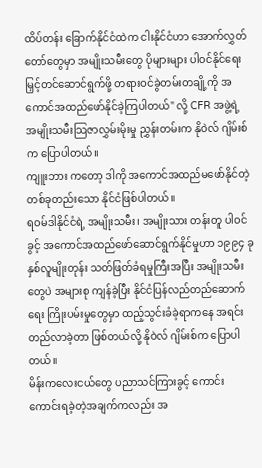ထိပ်တန်း ခြောက်နိုင်ငံထဲက ငါးနိုင်ငံဟာ အောက်လွှတ်တော်တွေမှာ အမျိုးသမီးတွေ ပိုများများ ပါဝင်နိုင်ရေး မြှင့်တင်ဆောင်ရွက်ဖို့ တရားဝင်ခွဲတမ်းတချို့ကို အကောင်အထည်ဖော်နိုင်ခဲ့ကြပါတယ်" လို့ CFR အဖွဲ့ရဲ့ အမျိုးသမီးသြဇာလွှမ်းမိုးမှု ညွှန်းတမ်းက နိုဝဲလ် ဂျိမ်းစ် က ပြောပါတယ်။
ကျူးဘား ကတော့ ဒါကို အကောင်အထည်မဖော်နိုင်တဲ့ တစ်ခုတည်းသော နိုင်ငံဖြစ်ပါတယ်။
ရဝမ်ဒါနိုင်ငံရဲ့ အမျိုးသမီး၊ အမျိုးသား တန်းတူ ပါဝင်ခွင့် အကောင်အထည်ဖော်ဆောင်ရွက်နိုင်မှုဟာ ၁၉၉၄ ခုနှစ်လူမျိုးတုန်း သတ်ဖြတ်ခံရမှုကြီးအပြီး အမျိုးသမီးတွေပဲ အများစု ကျန်ခဲ့ပြီး နိုင်ငံပြန်လည်တည်ဆောက်ရေး ကြိုးပမ်းမှုတွေမှာ ထည့်သွင်းခံခဲ့ရာကနေ အရင်းတည်လာခဲ့တာ ဖြစ်တယ်လို့ နိုဝဲလ် ဂျိမ်းစ်က ပြောပါတယ်။
မိန်းကလေးငယ်တွေ ပညာသင်ကြားခွင့် ကောင်းကောင်းရခဲ့တဲ့အချက်ကလည်း အ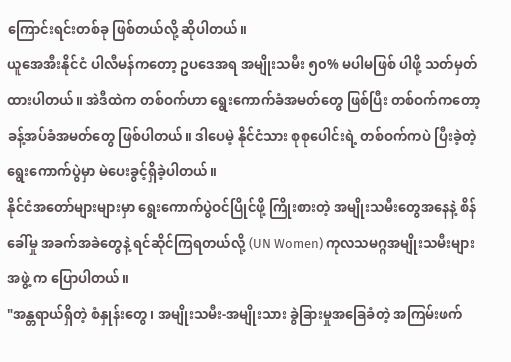ကြောင်းရင်းတစ်ခု ဖြစ်တယ်လို့ ဆိုပါတယ်။
ယူအေအီးနိုင်ငံ ပါလီမန်ကတော့ ဥပဒေအရ အမျိုးသမီး ၅၀% မပါမဖြစ် ပါဖို့ သတ်မှတ်ထားပါတယ်။ အဲဒီထဲက တစ်ဝက်ဟာ ရွေးကောက်ခံအမတ်တွေ ဖြစ်ပြီး တစ်ဝက်ကတော့ ခန့်အပ်ခံအမတ်တွေ ဖြစ်ပါတယ်။ ဒါပေမဲ့ နိုင်ငံသား စုစုပေါင်းရဲ့ တစ်ဝက်ကပဲ ပြီးခဲ့တဲ့ ရွေးကောက်ပွဲမှာ မဲပေးခွင့်ရှိခဲ့ပါတယ်။
နိုင်ငံအတော်များများမှာ ရွေးကောက်ပွဲဝင်ပြိုင်ဖို့ ကြိုးစားတဲ့ အမျိုးသမီးတွေအနေနဲ့ စိန်ခေါ်မှု အခက်အခဲတွေနဲ့ ရင်ဆိုင်ကြရတယ်လို့ (UN Women) ကုလသမဂ္ဂအမျိုးသမီးများအဖွဲ့ က ပြောပါတယ်။
"အန္တရာယ်ရှိတဲ့ စံနှုန်းတွေ၊ အမျိုးသမီး-အမျိုးသား ခွဲခြားမှုအခြေခံတဲ့ အကြမ်းဖက်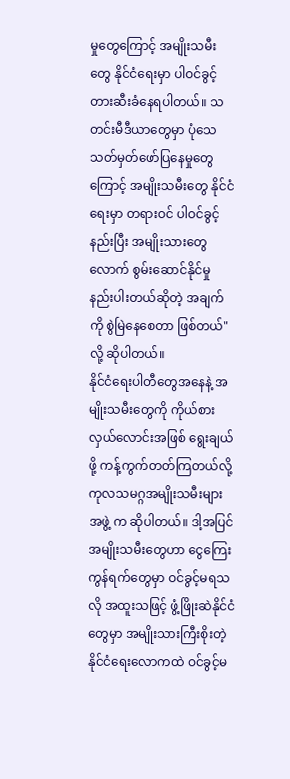မှုတွေကြောင့် အမျိုးသမီးတွေ နိုင်ငံရေးမှာ ပါဝင်ခွင့် တားဆီးခံနေရပါတယ်။ သတင်းမီဒီယာတွေမှာ ပုံသေသတ်မှတ်ဖော်ပြနေမှုတွေကြောင့် အမျိုးသမီးတွေ နိုင်ငံရေးမှာ တရားဝင် ပါဝင်ခွင့် နည်းပြီး အမျိုးသားတွေလောက် စွမ်းဆောင်နိုင်မှု နည်းပါးတယ်ဆိုတဲ့ အချက်ကို စွဲမြဲနေစေတာ ဖြစ်တယ်"လို့ ဆိုပါတယ်။
နိုင်ငံရေးပါတီတွေအနေနဲ့ အမျိုးသမီးတွေကို ကိုယ်စားလှယ်လောင်းအဖြစ် ရွေးချယ်ဖို့ ကန့်ကွက်တတ်ကြတယ်လို့ ကုလသမဂ္ဂအမျိုးသမီးများအဖွဲ့ က ဆိုပါတယ်။ ဒါ့အပြင် အမျိုးသမီးတွေဟာ ငွေကြေးကွန်ရက်တွေမှာ ဝင်ခွင့်မရသလို အထူးသဖြင့် ဖွံ့ဖြိုးဆဲနိုင်ငံတွေမှာ အမျိုးသားကြီးစိုးတဲ့ နိုင်ငံရေးလောကထဲ ဝင်ခွင့်မ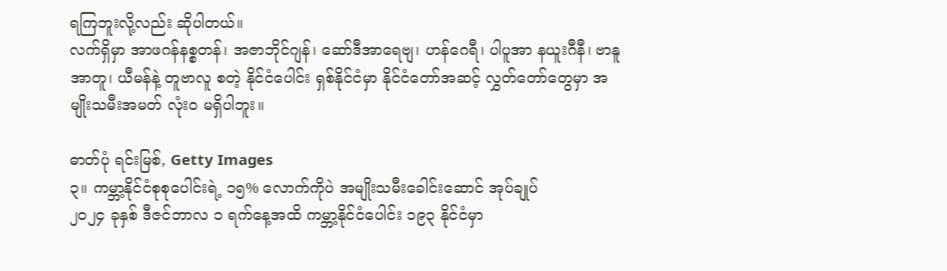ရကြဘူးလို့လည်း ဆိုပါတယ်။
လက်ရှိမှာ အာဖဂန်နစ္စတန်၊ အဇာဘိုင်ဂျန်၊ ဆော်ဒီအာရေဗျ၊ ဟန်ဂေရီ၊ ပါပူအာ နယူးဂီနီ၊ ဗာနူအာတူ၊ ယီမန်နဲ့ တူဗာလူ စတဲ့ နိုင်ငံပေါင်း ရှစ်နိုင်ငံမှာ နိုင်ငံတော်အဆင့် လွှတ်တော်တွေမှာ အမျိုးသမီးအမတ် လုံးဝ မရှိပါဘူး။

ဓာတ်ပုံ ရင်းမြစ်, Getty Images
၃။ ကမ္ဘာ့နိုင်ငံစုစုပေါင်းရဲ့ ၁၅% လောက်ကိုပဲ အမျိုးသမီးခေါင်းဆောင် အုပ်ချုပ်
၂၀၂၄ ခုနှစ် ဒီဇင်ဘာလ ၁ ရက်နေ့အထိ ကမ္ဘာ့နိုင်ငံပေါင်း ၁၉၃ နိုင်ငံမှာ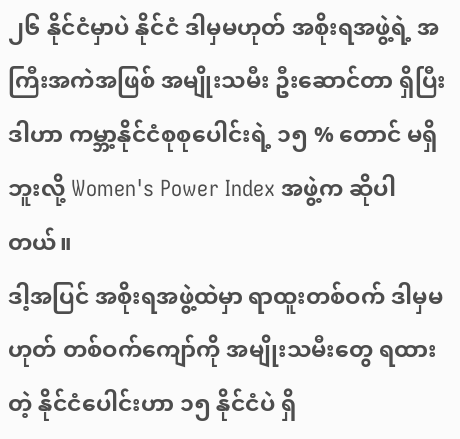၂၆ နိုင်ငံမှာပဲ နိုင်ငံ ဒါမှမဟုတ် အစိုးရအဖွဲ့ရဲ့ အကြီးအကဲအဖြစ် အမျိုးသမီး ဦးဆောင်တာ ရှိပြီး ဒါဟာ ကမ္ဘာ့နိုင်ငံစုစုပေါင်းရဲ့ ၁၅ % တောင် မရှိဘူးလို့ Women's Power Index အဖွဲ့က ဆိုပါတယ်။
ဒါ့အပြင် အစိုးရအဖွဲ့ထဲမှာ ရာထူးတစ်ဝက် ဒါမှမဟုတ် တစ်ဝက်ကျော်ကို အမျိုးသမီးတွေ ရထားတဲ့ နိုင်ငံပေါင်းဟာ ၁၅ နိုင်ငံပဲ ရှိ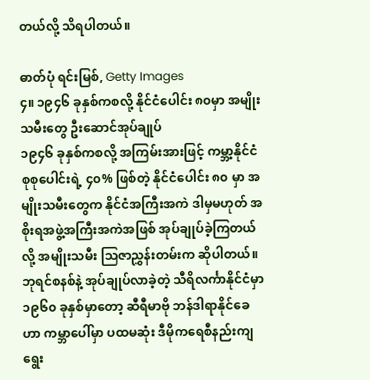တယ်လို့ သိရပါတယ်။

ဓာတ်ပုံ ရင်းမြစ်, Getty Images
၄။ ၁၉၄၆ ခုနှစ်ကစလို့ နိုင်ငံပေါင်း ၈၀မှာ အမျိုးသမီးတွေ ဦးဆောင်အုပ်ချုပ်
၁၉၄၆ ခုနှစ်ကစလို့ အကြမ်းအားဖြင့် ကမ္ဘာ့နိုင်ငံစုစုပေါင်းရဲ့ ၄၀% ဖြစ်တဲ့ နိုင်ငံပေါင်း ၈၀ မှာ အမျိုးသမီးတွေက နိုင်ငံအကြီးအကဲ ဒါမှမဟုတ် အစိုးရအဖွဲ့အကြီးအကဲအဖြစ် အုပ်ချုပ်ခဲ့ကြတယ်လို့ အမျိုးသမီး သြဇာညွှန်းတမ်းက ဆိုပါတယ်။
ဘုရင်စနစ်နဲ့ အုပ်ချုပ်လာခဲ့တဲ့ သီရိလင်္ကာနိုင်ငံမှာ ၁၉၆၀ ခုနှစ်မှာတော့ ဆီရီမာဗို ဘန်ဒါရာနိုင်ခေ ဟာ ကမ္ဘာပေါ်မှာ ပထမဆုံး ဒီမိုကရေစီနည်းကျ ရွေး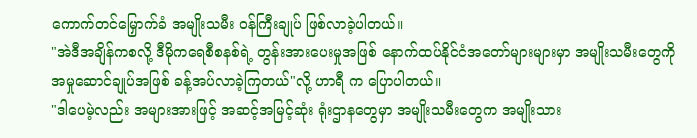ကောက်တင်မြှောက်ခံ အမျိုးသမီး ဝန်ကြီးချုပ် ဖြစ်လာခဲ့ပါတယ်။
"အဲဒီအချိန်ကစလို့ ဒီမိုကရေစီစနစ်ရဲ့ တွန်းအားပေးမှုအဖြစ် နောက်ထပ်နိုင်ငံအတော်များများမှာ အမျိုးသမီးတွေကို အမှုဆောင်ချုပ်အဖြစ် ခန့်အပ်လာခဲ့ကြတယ်"လို့ ဟာရီ က ပြောပါတယ်။
"ဒါပေမဲ့လည်း အများအားဖြင့် အဆင့်အမြင့်ဆုံး ရုံးဌာနတွေမှာ အမျိုးသမီးတွေက အမျိုးသား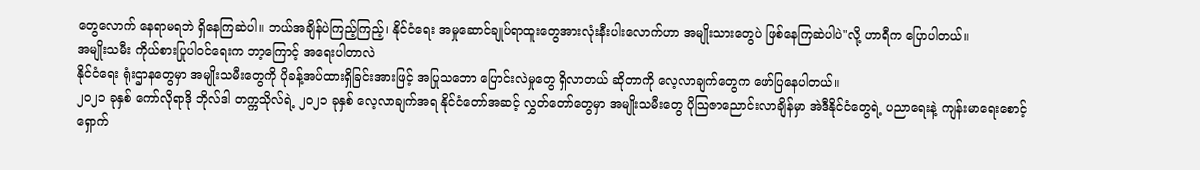တွေလောက် နေရာမရဘဲ ရှိနေကြဆဲပါ။ ဘယ်အချိန်ပဲကြည့်ကြည့်၊ နိုင်ငံရေး အမှုဆောင်ချုပ်ရာထူးတွေအားလုံးနီးပါးလောက်ဟာ အမျိုးသားတွေပဲ ဖြစ်နေကြဆဲပါပဲ"လို့ ဟာရီက ပြောပါတယ်။
အမျိုးသမီး ကိုယ်စားပြုပါဝင်ရေးက ဘာ့ကြောင့် အရေးပါတာလဲ
နိုင်ငံရေး ရုံးဌာနတွေမှာ အမျိုးသမီးတွေကို ပိုခန့်အပ်ထားရှိခြင်းအားဖြင့် အပြုသဘော ပြောင်းလဲမှုတွေ ရှိလာတယ် ဆိုတာကို လေ့လာချက်တွေက ဖော်ပြနေပါတယ်။
၂၀၂၁ ခုနှစ် ကော်လိုရာဒို ဘိုလ်ဒါ တက္ကသိုလ်ရဲ့ ၂၀၂၁ ခုနှစ် လေ့လာချက်အရ နိုင်ငံတော်အဆင့် လွှတ်တော်တွေမှာ အမျိုးသမီးတွေ ပိုသြဇာညောင်းလာချိန်မှာ အဲဒီနိုင်ငံတွေရဲ့ ပညာရေးနဲ့ ကျန်းမာရေးစောင့်ရှောက်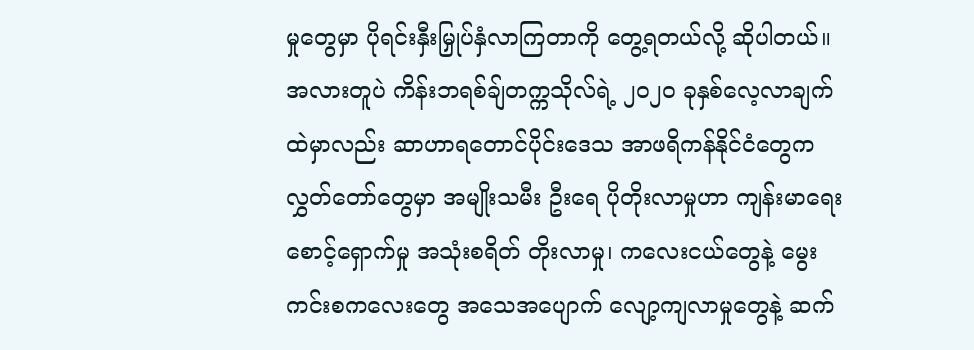မှုတွေမှာ ပိုရင်းနှီးမြှုပ်နှံလာကြတာကို တွေ့ရတယ်လို့ ဆိုပါတယ်။
အလားတူပဲ ကိန်းဘရစ်ချ်တက္ကသိုလ်ရဲ့ ၂၀၂၀ ခုနှစ်လေ့လာချက်ထဲမှာလည်း ဆာဟာရတောင်ပိုင်းဒေသ အာဖရိကန်နိုင်ငံတွေက လွှတ်တော်တွေမှာ အမျိုးသမီး ဦးရေ ပိုတိုးလာမှုဟာ ကျန်းမာရေးစောင့်ရှောက်မှု အသုံးစရိတ် တိုးလာမှု၊ ကလေးငယ်တွေနဲ့ မွေးကင်းစကလေးတွေ အသေအပျောက် လျော့ကျလာမှုတွေနဲ့ ဆက်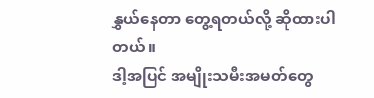နွှယ်နေတာ တွေ့ရတယ်လို့ ဆိုထားပါတယ်။
ဒါ့အပြင် အမျိုးသမီးအမတ်တွေ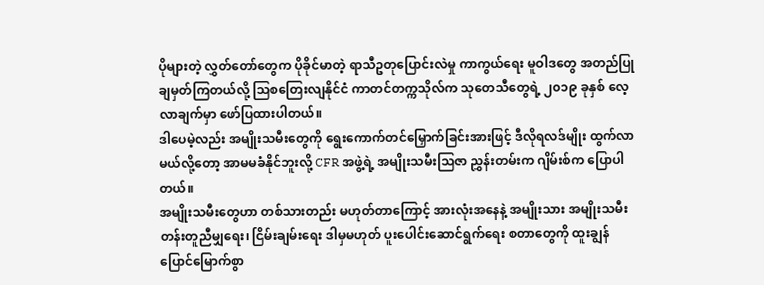ပိုများတဲ့ လွှတ်တော်တွေက ပိုခိုင်မာတဲ့ ရာသီဥတုပြောင်းလဲမှု ကာကွယ်ရေး မူဝါဒတွေ အတည်ပြု ချမှတ်ကြတယ်လို့ သြစတြေးလျနိုင်ငံ ကာတင်တက္ကသိုလ်က သုတေသီတွေရဲ့ ၂၀၁၉ ခုနှစ် လေ့လာချက်မှာ ဖော်ပြထားပါတယ်။
ဒါပေမဲ့လည်း အမျိုးသမီးတွေကို ရွေးကောက်တင်မြှောက်ခြင်းအားဖြင့် ဒီလိုရလဒ်မျိုး ထွက်လာမယ်လို့တော့ အာမမခံနိုင်ဘူးလို့ CFR အဖွဲ့ရဲ့ အမျိုးသမီးသြဇာ ညွှန်းတမ်းက ဂျိမ်းစ်က ပြောပါတယ်။
အမျိုးသမီးတွေဟာ တစ်သားတည်း မဟုတ်တာကြောင့် အားလုံးအနေနဲ့ အမျိုးသား အမျိုးသမီး တန်းတူညီမျှရေး၊ ငြိမ်းချမ်းရေး ဒါမှမဟုတ် ပူးပေါင်းဆောင်ရွက်ရေး စတာတွေကို ထူးချွန်ပြောင်မြောက်စွာ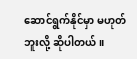ဆောင်ရွက်နိုင်မှာ မဟုတ်ဘူးလို့ ဆိုပါတယ်။